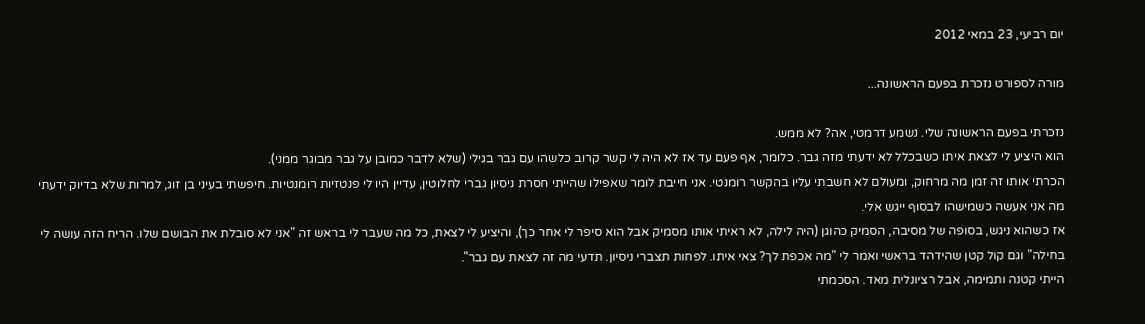יום רביעי, 23 במאי 2012

מורה לספורט נזכרת בפעם הראשונה...

נזכרתי בפעם הראשונה שלי. נשמע דרמטי, אה? לא ממש.
הוא היציע לי לצאת איתו כשבכלל לא ידעתי מזה גבר. כלומר, אף פעם עד אז לא היה לי קשר קרוב כלשהו עם גבר בגילי (שלא לדבר כמובן על גבר מבוגר ממני).
הכרתי אותו זה זמן מה מרחוק, ומעולם לא חשבתי עליו בהקשר רומנטי. אני חייבת לומר שאפילו שהייתי חסרת ניסיון גברי לחלוטין, עדיין היו לי פנטזיות רומנטיות. חיפשתי בעיני בן זוג, למרות שלא בדיוק ידעתי מה אני אעשה כשמישהו לבסוף ייגש אלי.
אז כשהוא ניגש, בסופה של מסיבה, הסמיק כהוגן (היה לילה, לא ראיתי אותו מסמיק אבל הוא סיפר לי אחר כך), והיציע לי לצאת, כל מה שעבר לי בראש זה "אני לא סובלת את הבושם שלו. הריח הזה עושה לי בחילה" וגם קול קטן שהידהד בראשי ואמר לי "מה אכפת לך? צאי איתו. לפחות תצברי ניסיון. תדעי מה זה לצאת עם גבר".
הייתי קטנה ותמימה, אבל רציונלית מאד. הסכמתי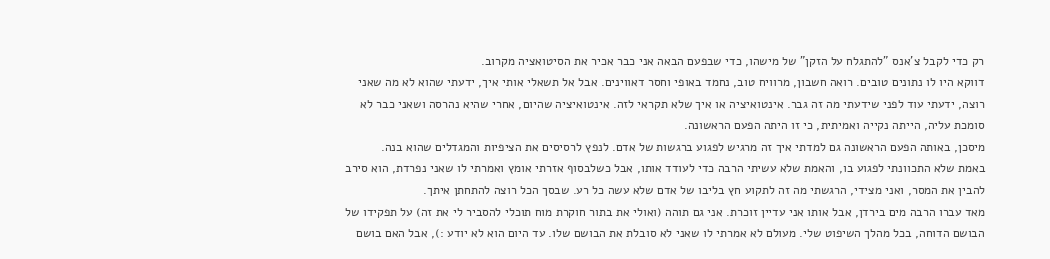רק כדי לקבל צ'אנס "להתגלח על הזקן" של מישהו, כדי שבפעם הבאה אני כבר אכיר את הסיטואציה מקרוב.
דווקא היו לו נתונים טובים. רואה חשבון, מרוויח טוב, נחמד באופי וחסר דאווינים. אבל אל תשאלי אותי איך, ידעתי שהוא לא מה שאני רוצה, ידעתי עוד לפני שידעתי מה זה גבר. אינטואיציה או איך שלא תקראי לזה. אינטואיציה שהיום, אחרי שהיא נהרסה ושאני כבר לא סומכת עליה, הייתה נקייה ואמיתית, כי זו היתה הפעם הראשונה.
מיסכן, באותה הפעם הראשונה גם למדתי איך זה מרגיש לפגוע ברגשות של אדם. לנפץ לרסיסים את הציפיות והמגדלים שהוא בנה.
באמת שלא התכוונתי לפגוע בו, והאמת שלא עשיתי הרבה כדי לעודד אותו, אבל כשלבסוף אזרתי אומץ ואמרתי לו שאני נפרדת, הוא סירב להבין את המסר, ואני מצידי, הרגשתי מה זה לתקוע חץ בליבו של אדם שלא עשה כל רע. שבסך הכל רוצה להתחתן איתך.
מאד עברו הרבה מים בירדן, אבל אותו אני עדיין זוכרת. אני גם תוהה (ואולי את בתור חוקרת מוח תוכלי להסביר לי את זה) על תפקידו של הבושם הדוחה, בכל מהלך השיפוט שלי. מעולם לא אמרתי לו שאני לא סובלת את הבושם שלו. עד היום הוא לא יודע :), אבל האם בושם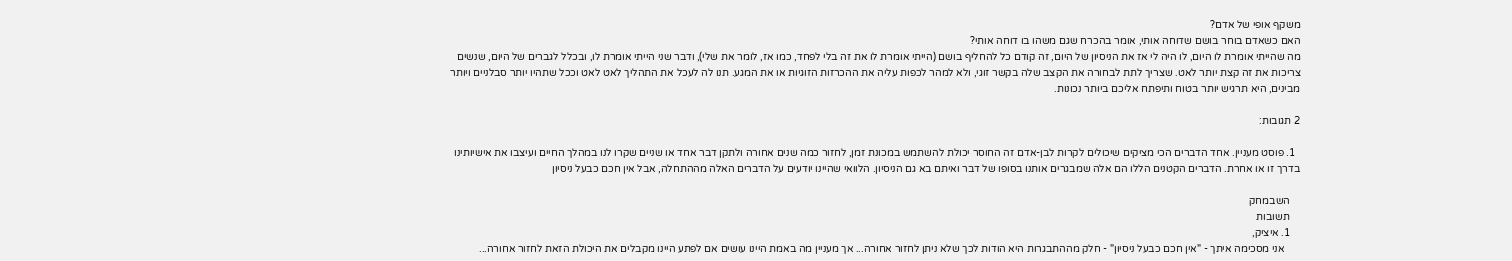משקף אופי של אדם?
האם כשאדם בוחר בושם שדוחה אותי, אומר בהכרח שגם משהו בו דוחה אותי?
מה שהייתי אומרת לו היום, לו היה לי אז את הניסיון של היום, זה קודם כל להחליף בושם (הייתי אומרת לו את זה בלי לפחד, כמו אז, לומר את שלי), ודבר שני הייתי אומרת לו, ובכלל לגברים של היום, שנשים צריכות את זה קצת יותר לאט. שצריך לתת לבחורה את הקצב שלה בקשר זוגי, ולא למהר לכפות עליה את ההכרזות הזוגיות או את המגע. תנו לה לעכל את התהליך לאט לאט וככל שתהיו יותר סבלניים ויותר מבינים, היא תרגיש יותר בטוח ותיפתח אליכם ביותר נכונות.

2 תגובות:

  1. פוסט מעניין. אחד הדברים הכי מציקים שיכולים לקרות לבן-אדם זה החוסר יכולת להשתמש במכונת זמן, לחזור כמה שנים אחורה ולתקן דבר אחד או שניים שקרו לנו במהלך החיים ועיצבו את אישיותינו בדרך זו או אחרת. הדברים הקטנים הללו הם אלה שמבגרים אותנו בסופו של דבר ואיתם בא גם הניסיון. הלוואי שהיינו יודעים על הדברים האלה מההתחלה, אבל אין חכם כבעל ניסיון

    השבמחק
    תשובות
    1. איציק,
      אני מסכימה איתך - "אין חכם כבעל ניסיון" - חלק מההתבגרות היא הודות לכך שלא ניתן לחזור אחורה... אך מעניין מה באמת היינו עושים אם לפתע היינו מקבלים את היכולת הזאת לחזור אחורה...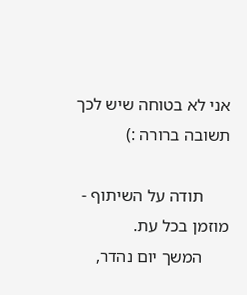אני לא בטוחה שיש לכך תשובה ברורה :)

      תודה על השיתוף - מוזמן בכל עת.
      המשך יום נהדר,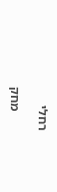רחלי

      מחק